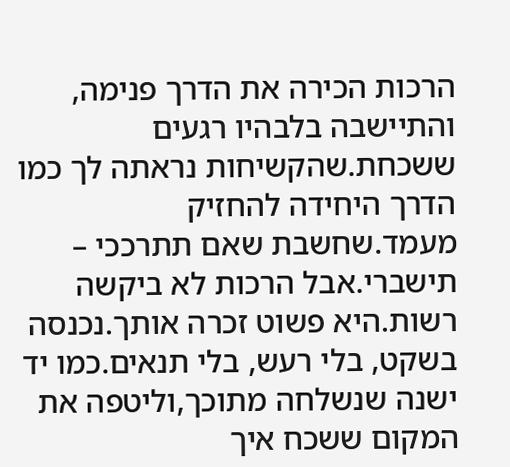הרכות הכירה את הדרך פנימה, והתיישבה בלבהיו רגעים ששכחת.שהקשיחות נראתה לך כמו הדרך היחידה להחזיק מעמד.שחשבת שאם תתרככי – תישברי.אבל הרכות לא ביקשה רשות.היא פשוט זכרה אותך.נכנסה בשקט, בלי רעש, בלי תנאים.כמו יד ישנה שנשלחה מתוכך,וליטפה את המקום ששכח איך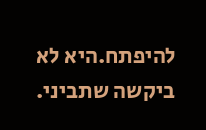להיפתח.היא לא ביקשה שתביני.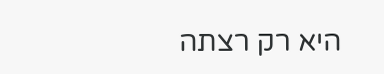היא רק רצתה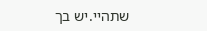שתהיי.יש בך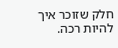חלק שזוכר איך להיות רכה.